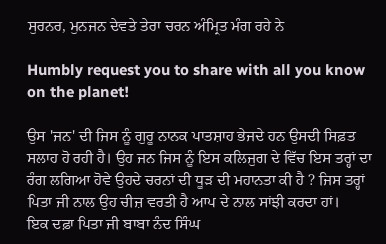ਸੁਰਨਰ, ਮੁਨਜਨ ਦੇਵਤੇ ਤੇਰਾ ਚਰਨ ਅੰਮ੍ਰਿਤ ਮੰਗ ਰਹੇ ਨੇ

Humbly request you to share with all you know on the planet!

ਉਸ 'ਜਨ' ਦੀ ਜਿਸ ਨੂੰ ਗੁਰੂ ਨਾਨਕ ਪਾਤਸ਼ਾਹ ਭੇਜਦੇ ਹਨ ਉਸਦੀ ਸਿਫ਼ਤ ਸਲਾਹ ਹੋ ਰਹੀ ਹੈ। ਉਹ ਜਨ ਜਿਸ ਨੂੰ ਇਸ ਕਲਿਜੁਗ ਦੇ ਵਿੱਚ ਇਸ ਤਰ੍ਹਾਂ ਦਾ ਰੰਗ ਲਗਿਆ ਹੋਵੇ ਉਹਦੇ ਚਰਨਾਂ ਦੀ ਧੂੜ ਦੀ ਮਹਾਨਤਾ ਕੀ ਹੈ ? ਜਿਸ ਤਰ੍ਹਾਂ ਪਿਤਾ ਜੀ ਨਾਲ ਉਹ ਚੀਜ਼ ਵਰਤੀ ਹੈ ਆਪ ਦੇ ਨਾਲ ਸਾਂਝੀ ਕਰਦਾ ਹਾਂ।
ਇਕ ਦਫ਼ਾ ਪਿਤਾ ਜੀ ਬਾਬਾ ਨੰਦ ਸਿੰਘ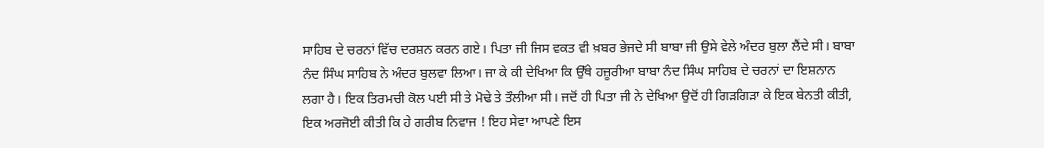ਸਾਹਿਬ ਦੇ ਚਰਨਾਂ ਵਿੱਚ ਦਰਸ਼ਨ ਕਰਨ ਗਏ। ਪਿਤਾ ਜੀ ਜਿਸ ਵਕਤ ਵੀ ਖ਼ਬਰ ਭੇਜਦੇ ਸੀ ਬਾਬਾ ਜੀ ਉਸੇ ਵੇਲੇ ਅੰਦਰ ਬੁਲਾ ਲੈਂਦੇ ਸੀ। ਬਾਬਾ ਨੰਦ ਸਿੰਘ ਸਾਹਿਬ ਨੇ ਅੰਦਰ ਬੁਲਵਾ ਲਿਆ। ਜਾ ਕੇ ਕੀ ਦੇਖਿਆ ਕਿ ਉੱਥੇ ਹਜ਼ੂਰੀਆ ਬਾਬਾ ਨੰਦ ਸਿੰਘ ਸਾਹਿਬ ਦੇ ਚਰਨਾਂ ਦਾ ਇਸ਼ਨਾਨ ਲਗਾ ਹੈ। ਇਕ ਤਿਰਮਚੀ ਕੋਲ ਪਈ ਸੀ ਤੇ ਮੋਢੇ ਤੇ ਤੌਲੀਆ ਸੀ। ਜਦੋਂ ਹੀ ਪਿਤਾ ਜੀ ਨੇ ਦੇਖਿਆ ਉਦੋਂ ਹੀ ਗਿੜਗਿੜਾ ਕੇ ਇਕ ਬੇਨਤੀ ਕੀਤੀ, ਇਕ ਅਰਜੋਈ ਕੀਤੀ ਕਿ ਹੇ ਗਰੀਬ ਨਿਵਾਜ ! ਇਹ ਸੇਵਾ ਆਪਣੇ ਇਸ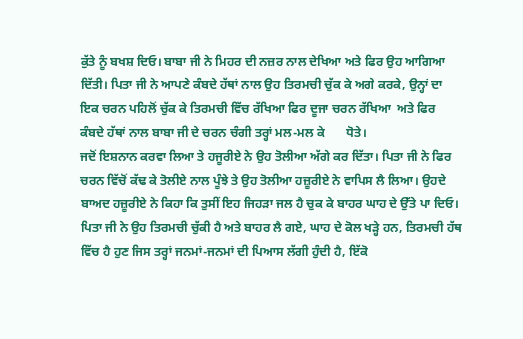ਕੁੱਤੇ ਨੂੰ ਬਖਸ਼ ਦਿਓ। ਬਾਬਾ ਜੀ ਨੇ ਮਿਹਰ ਦੀ ਨਜ਼ਰ ਨਾਲ ਦੇਖਿਆ ਅਤੇ ਫਿਰ ਉਹ ਆਗਿਆ ਦਿੱਤੀ। ਪਿਤਾ ਜੀ ਨੇ ਆਪਣੇ ਕੰਬਦੇ ਹੱਥਾਂ ਨਾਲ ਉਹ ਤਿਰਮਚੀ ਚੁੱਕ ਕੇ ਅਗੇ ਕਰਕੇ, ਉਨ੍ਹਾਂ ਦਾ ਇਕ ਚਰਨ ਪਹਿਲੋਂ ਚੁੱਕ ਕੇ ਤਿਰਮਚੀ ਵਿੱਚ ਰੱਖਿਆ ਫਿਰ ਦੂਜਾ ਚਰਨ ਰੱਖਿਆ  ਅਤੇ ਫਿਰ ਕੰਬਦੇ ਹੱਥਾਂ ਨਾਲ ਬਾਬਾ ਜੀ ਦੇ ਚਰਨ ਚੰਗੀ ਤਰ੍ਹਾਂ ਮਲ-ਮਲ ਕੇ       ਧੋਤੇ।
ਜਦੋਂ ਇਸ਼ਨਾਨ ਕਰਵਾ ਲਿਆ ਤੇ ਹਜੂਰੀਏ ਨੇ ਉਹ ਤੋਲੀਆ ਅੱਗੇ ਕਰ ਦਿੱਤਾ। ਪਿਤਾ ਜੀ ਨੇ ਫਿਰ ਚਰਨ ਵਿੱਚੋਂ ਕੱਢ ਕੇ ਤੋਲੀਏ ਨਾਲ ਪੂੰਝੇ ਤੇ ਉਹ ਤੋਲੀਆ ਹਜ਼ੂਰੀਏ ਨੇ ਵਾਪਿਸ ਲੈ ਲਿਆ। ਉਹਦੇ ਬਾਅਦ ਹਜ਼ੂਰੀਏ ਨੇ ਕਿਹਾ ਕਿ ਤੁਸੀਂ ਇਹ ਜਿਹੜਾ ਜਲ ਹੈ ਚੁਕ ਕੇ ਬਾਹਰ ਘਾਹ ਦੇ ਉੱਤੇ ਪਾ ਦਿਓ।
ਪਿਤਾ ਜੀ ਨੇ ਉਹ ਤਿਰਮਚੀ ਚੁੱਕੀ ਹੈ ਅਤੇ ਬਾਹਰ ਲੈ ਗਏ, ਘਾਹ ਦੇ ਕੋਲ ਖੜ੍ਹੇ ਹਨ, ਤਿਰਮਚੀ ਹੱਥ ਵਿੱਚ ਹੈ ਹੁਣ ਜਿਸ ਤਰ੍ਹਾਂ ਜਨਮਾਂ-ਜਨਮਾਂ ਦੀ ਪਿਆਸ ਲੱਗੀ ਹੁੰਦੀ ਹੈ, ਇੱਕੋ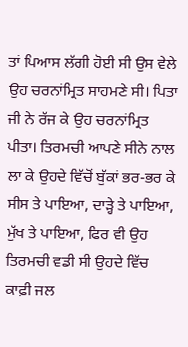ਤਾਂ ਪਿਆਸ ਲੱਗੀ ਹੋਈ ਸੀ ਉਸ ਵੇਲੇ ਉਹ ਚਰਨਾਂਮ੍ਰਿਤ ਸਾਹਮਣੇ ਸੀ। ਪਿਤਾ ਜੀ ਨੇ ਰੱਜ ਕੇ ਉਹ ਚਰਨਾਂਮ੍ਰਿਤ ਪੀਤਾ। ਤਿਰਮਚੀ ਆਪਣੇ ਸੀਨੇ ਨਾਲ ਲਾ ਕੇ ਉਹਦੇ ਵਿੱਚੋਂ ਬੁੱਕਾਂ ਭਰ-ਭਰ ਕੇ ਸੀਸ ਤੇ ਪਾਇਆ, ਦਾੜ੍ਹੇ ਤੇ ਪਾਇਆ, ਮੁੱਖ ਤੇ ਪਾਇਆ, ਫਿਰ ਵੀ ਉਹ ਤਿਰਮਚੀ ਵਡੀ ਸੀ ਉਹਦੇ ਵਿੱਚ ਕਾਫ਼ੀ ਜਲ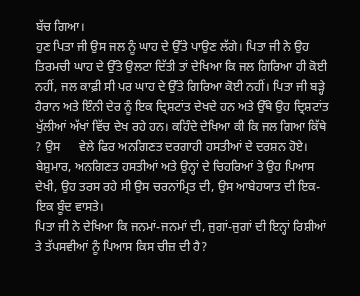ਬੱਚ ਗਿਆ।
ਹੁਣ ਪਿਤਾ ਜੀ ਉਸ ਜਲ ਨੂੰ ਘਾਹ ਦੇ ਉੱਤੇ ਪਾਉਣ ਲੱਗੇ। ਪਿਤਾ ਜੀ ਨੇ ਉਹ ਤਿਰਮਚੀ ਘਾਹ ਦੇ ਉੱਤੇ ਉਲਟਾ ਦਿੱਤੀ ਤਾਂ ਦੇਖਿਆ ਕਿ ਜਲ ਗਿਰਿਆ ਹੀ ਕੋਈ ਨਹੀਂ, ਜਲ ਕਾਫ਼ੀ ਸੀ ਪਰ ਘਾਹ ਦੇ ਉੱਤੇ ਗਿਰਿਆ ਕੋਈ ਨਹੀਂ। ਪਿਤਾ ਜੀ ਬੜ੍ਹੇ ਹੈਰਾਨ ਅਤੇ ਇੰਨੀ ਦੇਰ ਨੂੰ ਇਕ ਦ੍ਰਿਸ਼ਟਾਂਤ ਦੇਖਦੇ ਹਨ ਅਤੇ ਉੱਥੇ ਉਹ ਦ੍ਰਿਸ਼ਟਾਂਤ ਖੁੱਲੀਆਂ ਅੱਖਾਂ ਵਿੱਚ ਦੇਖ ਰਹੇ ਹਨ। ਕਹਿੰਦੇ ਦੇਖਿਆ ਕੀ ਕਿ ਜਲ ਗਿਆ ਕਿੱਥੇ ? ਉਸ      ਵੇਲੇ ਫਿਰ ਅਨਗਿਣਤ ਦਰਗਾਹੀ ਹਸਤੀਆਂ ਦੇ ਦਰਸ਼ਨ ਹੋਏ। ਬੇਸ਼ੁਮਾਰ, ਅਨਗਿਣਤ ਹਸਤੀਆਂ ਅਤੇ ਉਨ੍ਹਾਂ ਦੇ ਚਿਹਰਿਆਂ ਤੇ ਉਹ ਪਿਆਸ ਦੇਖੀ, ਉਹ ਤਰਸ ਰਹੇ ਸੀ ਉਸ ਚਰਨਾਂਮ੍ਰਿਤ ਦੀ, ਉਸ ਆਬੇਹਯਾਤ ਦੀ ਇਕ-ਇਕ ਬੂੰਦ ਵਾਸਤੇ।
ਪਿਤਾ ਜੀ ਨੇ ਦੇਖਿਆ ਕਿ ਜਨਮਾਂ-ਜਨਮਾਂ ਦੀ, ਜੁਗਾਂ-ਜੁਗਾਂ ਦੀ ਇਨ੍ਹਾਂ ਰਿਸ਼ੀਆਂ ਤੇ ਤੱਪਸਵੀਆਂ ਨੂੰ ਪਿਆਸ ਕਿਸ ਚੀਜ਼ ਦੀ ਹੈ?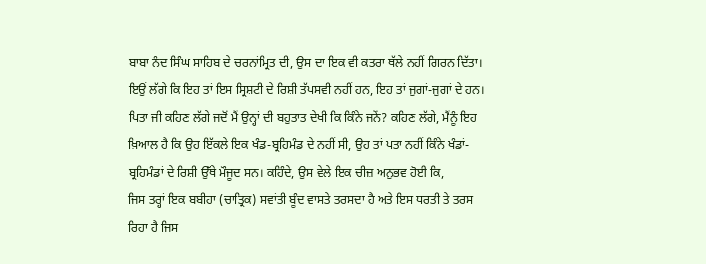ਬਾਬਾ ਨੰਦ ਸਿੰਘ ਸਾਹਿਬ ਦੇ ਚਰਨਾਂਮ੍ਰਿਤ ਦੀ, ਉਸ ਦਾ ਇਕ ਵੀ ਕਤਰਾ ਥੱਲੇ ਨਹੀਂ ਗਿਰਨ ਦਿੱਤਾ। ਇਉਂ ਲੱਗੇ ਕਿ ਇਹ ਤਾਂ ਇਸ ਸ੍ਰਿਸ਼ਟੀ ਦੇ ਰਿਸ਼ੀ ਤੱਪਸਵੀ ਨਹੀਂ ਹਨ, ਇਹ ਤਾਂ ਜੁਗਾਂ-ਜੁਗਾਂ ਦੇ ਹਨ। ਪਿਤਾ ਜੀ ਕਹਿਣ ਲੱਗੇ ਜਦੋਂ ਮੈਂ ਉਨ੍ਹਾਂ ਦੀ ਬਹੁਤਾਤ ਦੇਖੀ ਕਿ ਕਿੰਨੇ ਜਨੇਂ? ਕਹਿਣ ਲੱਗੇ, ਮੈਂਨੂੰ ਇਹ ਖ਼ਿਆਲ ਹੈ ਕਿ ਉਹ ਇੱਕਲੇ ਇਕ ਖੰਡ-ਬ੍ਰਹਿਮੰਡ ਦੇ ਨਹੀਂ ਸੀ, ਉਹ ਤਾਂ ਪਤਾ ਨਹੀਂ ਕਿੰਨੇ ਖੰਡਾਂ-ਬ੍ਰਹਿਮੰਡਾਂ ਦੇ ਰਿਸ਼ੀ ਉੱਥੇ ਮੌਜੂਦ ਸਨ। ਕਹਿੰਦੇ, ਉਸ ਵੇਲੇ ਇਕ ਚੀਜ਼ ਅਨੁਭਵ ਹੋਈ ਕਿ,
ਜਿਸ ਤਰ੍ਹਾਂ ਇਕ ਬਬੀਹਾ (ਚਾਤ੍ਰਿਕ) ਸਵਾਂਤੀ ਬੂੰਦ ਵਾਸਤੇ ਤਰਸਦਾ ਹੈ ਅਤੇ ਇਸ ਧਰਤੀ ਤੇ ਤਰਸ ਰਿਹਾ ਹੈ ਜਿਸ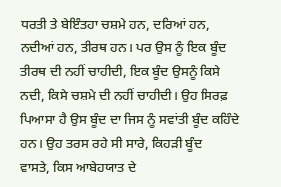ਧਰਤੀ ਤੇ ਬੇਇੰਤਹਾ ਚਸ਼ਮੇ ਹਨ, ਦਰਿਆਂ ਹਨ, ਨਦੀਆਂ ਹਨ, ਤੀਰਥ ਹਨ। ਪਰ ਉਸ ਨੂੰ ਇਕ ਬੂੰਦ ਤੀਰਥ ਦੀ ਨਹੀਂ ਚਾਹੀਦੀ, ਇਕ ਬੂੰਦ ਉਸਨੂੰ ਕਿਸੇ ਨਦੀ, ਕਿਸੇ ਚਸ਼ਮੇ ਦੀ ਨਹੀਂ ਚਾਹੀਦੀ। ਉਹ ਸਿਰਫ਼ ਪਿਆਸਾ ਹੈ ਉਸ ਬੂੰਦ ਦਾ ਜਿਸ ਨੂੰ ਸਵਾਂਤੀ ਬੂੰਦ ਕਹਿੰਦੇ ਹਨ। ਉਹ ਤਰਸ ਰਹੇ ਸੀ ਸਾਰੇ, ਕਿਹੜੀ ਬੂੰਦ          ਵਾਸਤੇ, ਕਿਸ ਆਬੇਹਯਾਤ ਦੇ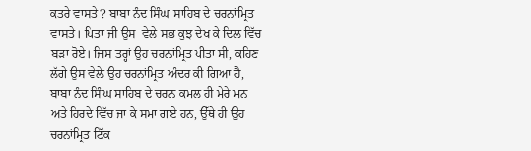ਕਤਰੇ ਵਾਸਤੇ? ਬਾਬਾ ਨੰਦ ਸਿੰਘ ਸਾਹਿਬ ਦੇ ਚਰਨਾਂਮ੍ਰਿਤ ਵਾਸਤੇ। ਪਿਤਾ ਜੀ ਉਸ  ਵੇਲੇ ਸਭ ਕੁਝ ਦੇਖ ਕੇ ਦਿਲ ਵਿੱਚ ਬੜਾ ਰੋਏ। ਜਿਸ ਤਰ੍ਹਾਂ ਉਹ ਚਰਨਾਂਮ੍ਰਿਤ ਪੀਤਾ ਸੀ, ਕਹਿਣ ਲੱਗੇ ਉਸ ਵੇਲੇ ਉਹ ਚਰਨਾਂਮ੍ਰਿਤ ਅੰਦਰ ਕੀ ਗਿਆ ਹੈ, ਬਾਬਾ ਨੰਦ ਸਿੰਘ ਸਾਹਿਬ ਦੇ ਚਰਨ ਕਮਲ ਹੀ ਮੇਰੇ ਮਨ ਅਤੇ ਹਿਰਦੇ ਵਿੱਚ ਜਾ ਕੇ ਸਮਾ ਗਏ ਹਨ, ਉੱਥੇ ਹੀ ਉਹ ਚਰਨਾਂਮ੍ਰਿਤ ਟਿੱਕ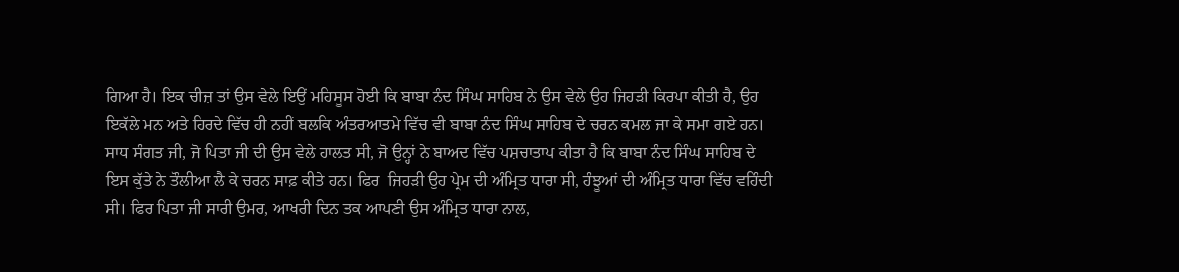ਗਿਆ ਹੈ। ਇਕ ਚੀਜ਼ ਤਾਂ ਉਸ ਵੇਲੇ ਇਉਂ ਮਹਿਸੂਸ ਹੋਈ ਕਿ ਬਾਬਾ ਨੰਦ ਸਿੰਘ ਸਾਹਿਬ ਨੇ ਉਸ ਵੇਲੇ ਉਹ ਜਿਹੜੀ ਕਿਰਪਾ ਕੀਤੀ ਹੈ, ਉਹ ਇਕੱਲੇ ਮਨ ਅਤੇ ਹਿਰਦੇ ਵਿੱਚ ਹੀ ਨਹੀਂ ਬਲਕਿ ਅੰਤਰਆਤਮੇ ਵਿੱਚ ਵੀ ਬਾਬਾ ਨੰਦ ਸਿੰਘ ਸਾਹਿਬ ਦੇ ਚਰਨ ਕਮਲ ਜਾ ਕੇ ਸਮਾ ਗਏ ਹਨ।
ਸਾਧ ਸੰਗਤ ਜੀ, ਜੋ ਪਿਤਾ ਜੀ ਦੀ ਉਸ ਵੇਲੇ ਹਾਲਤ ਸੀ, ਜੋ ਉਨ੍ਹਾਂ ਨੇ ਬਾਅਦ ਵਿੱਚ ਪਸ਼ਚਾਤਾਪ ਕੀਤਾ ਹੈ ਕਿ ਬਾਬਾ ਨੰਦ ਸਿੰਘ ਸਾਹਿਬ ਦੇ ਇਸ ਕੁੱਤੇ ਨੇ ਤੌਲੀਆ ਲੈ ਕੇ ਚਰਨ ਸਾਫ਼ ਕੀਤੇ ਹਨ। ਫਿਰ  ਜਿਹੜੀ ਉਹ ਪ੍ਰੇਮ ਦੀ ਅੰਮ੍ਰਿਤ ਧਾਰਾ ਸੀ, ਹੰਝੂਆਂ ਦੀ ਅੰਮ੍ਰਿਤ ਧਾਰਾ ਵਿੱਚ ਵਹਿੰਦੀ ਸੀ। ਫਿਰ ਪਿਤਾ ਜੀ ਸਾਰੀ ਉਮਰ, ਆਖਰੀ ਦਿਨ ਤਕ ਆਪਣੀ ਉਸ ਅੰਮ੍ਰਿਤ ਧਾਰਾ ਨਾਲ,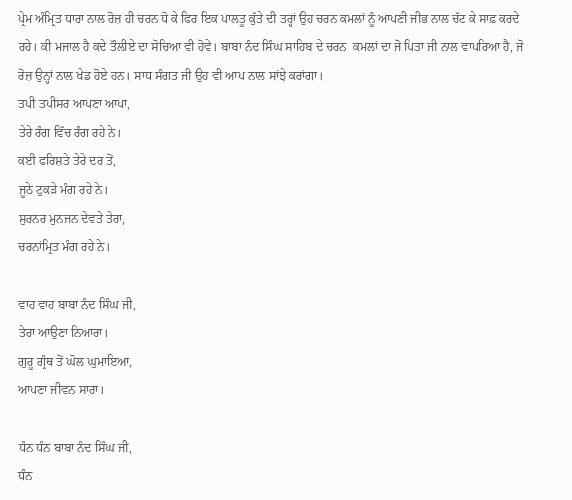ਪ੍ਰੇਮ ਅੰਮ੍ਰਿਤ ਧਾਰਾ ਨਾਲ ਰੋਜ਼ ਹੀ ਚਰਨ ਧੋ ਕੇ ਫਿਰ ਇਕ ਪਾਲਤੂ ਕੁੱਤੇ ਦੀ ਤਰ੍ਹਾਂ ਉਹ ਚਰਨ ਕਮਲਾਂ ਨੂੰ ਆਪਣੀ ਜੀਭ ਨਾਲ ਚੱਟ ਕੇ ਸਾਫ਼ ਕਰਦੇ ਰਹੇ। ਕੀ ਮਜਾਲ ਹੈ ਕਦੇ ਤੌਲੀਏ ਦਾ ਸੋਚਿਆ ਵੀ ਹੋਵੇ। ਬਾਬਾ ਨੰਦ ਸਿੰਘ ਸਾਹਿਬ ਦੇ ਚਰਨ  ਕਮਲਾਂ ਦਾ ਜੋ ਪਿਤਾ ਜੀ ਨਾਲ ਵਾਪਰਿਆ ਹੈ, ਜੋ ਰੋਜ਼ ਉਨ੍ਹਾਂ ਨਾਲ ਖੇਡ ਹੋਏ ਹਨ। ਸਾਧ ਸੰਗਤ ਜੀ ਉਹ ਵੀ ਆਪ ਨਾਲ ਸਾਂਝੇ ਕਰਾਂਗਾ।
ਤਪੀ ਤਪੀਸਰ ਆਪਣਾ ਆਪਾ,
ਤੇਰੇ ਰੰਗ ਵਿੱਚ ਰੰਗ ਰਹੇ ਨੇ।
ਕਈ ਫਰਿਸ਼ਤੇ ਤੇਰੇ ਦਰ ਤੋਂ,
ਜੂਠੇ ਟੁਕੜੇ ਮੰਗ ਰਹੇ ਨੇ।
ਸੁਰਨਰ ਮੁਨਜਨ ਦੇਵਤੇ ਤੇਰਾ,
ਚਰਨਾਂਮ੍ਰਿਤ ਮੰਗ ਰਹੇ ਨੇ।

ਵਾਹ ਵਾਹ ਬਾਬਾ ਨੰਦ ਸਿੰਘ ਜੀ,
ਤੇਰਾ ਆਉਣਾ ਨਿਆਰਾ।
ਗੁਰੂ ਗ੍ਰੰਥ ਤੋਂ ਘੋਲ ਘੁਮਾਇਆ,
ਆਪਣਾ ਜੀਵਨ ਸਾਰਾ।

ਧੰਨ ਧੰਨ ਬਾਬਾ ਨੰਦ ਸਿੰਘ ਜੀ,
ਧੰਨ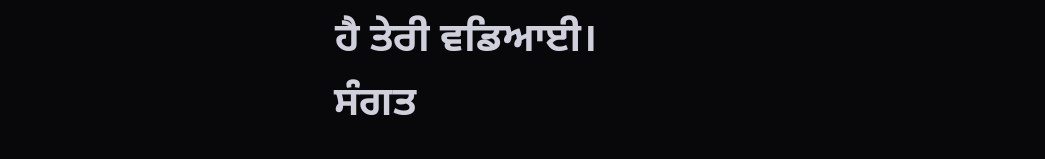ਹੈ ਤੇਰੀ ਵਡਿਆਈ।
ਸੰਗਤ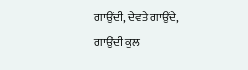ਗਾਉਂਦੀ, ਦੇਵਤੇ ਗਾਉਂਦੇ,
ਗਾਉਂਦੀ ਕੁਲ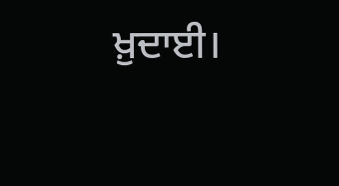ਖ਼ੁਦਾਈ।